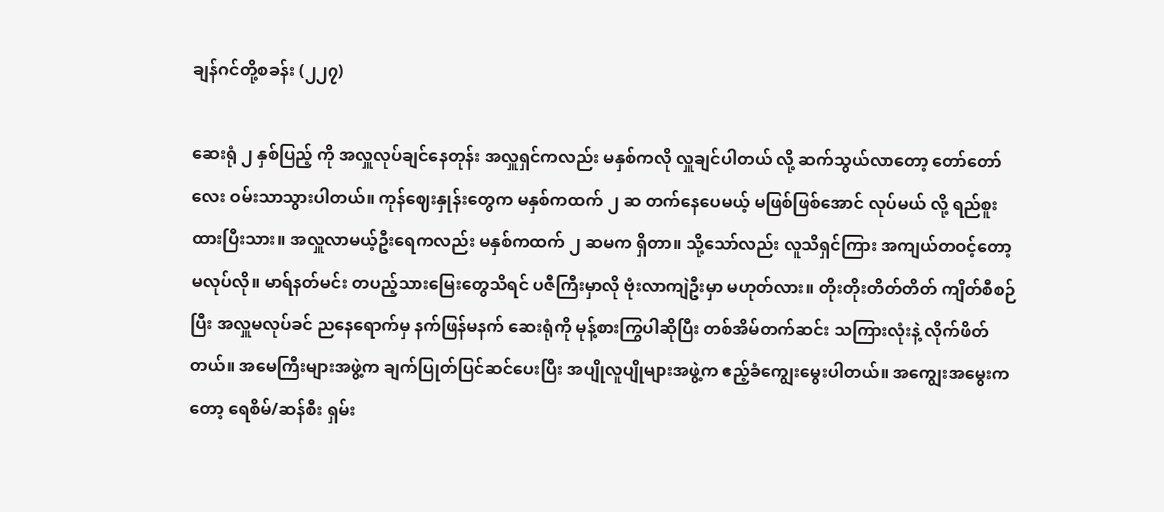ချန်ဂင်တို့စခန်း (၂၂၇)

ဆေးရုံ ၂ နှစ်ပြည့် ကို အလှူလုပ်ချင်နေတုန်း အလှူရှင်ကလည်း မနှစ်ကလို လှူချင်ပါတယ် လို့ ဆက်သွယ်လာတော့ တော်တော်လေး ဝမ်းသာသွားပါတယ်။ ကုန်ဈေးနှုန်းတွေက မနှစ်ကထက် ၂ ဆ တက်နေပေမယ့် မဖြစ်ဖြစ်အောင် လုပ်မယ် လို့ ရည်စူးထားပြီးသား။ အလှူလာမယ့်ဦးရေကလည်း မနှစ်ကထက် ၂ ဆမက ရှိတာ။ သို့သော်လည်း လူသိရှင်ကြား အကျယ်တဝင့်တော့ မလုပ်လို။ မာရ်နတ်မင်း တပည့်သားမြေးတွေသိရင် ပဇီကြီးမှာလို ဗုံးလာကျဲဦးမှာ မဟုတ်လား။ တိုးတိုးတိတ်တိတ် ကျိတ်စီစဉ်ပြီး အလှူမလုပ်ခင် ညနေရောက်မှ နက်ဖြန်မနက် ဆေးရုံကို မုန့်စားကြွပါဆိုပြီး တစ်အိမ်တက်ဆင်း သကြားလုံးနဲ့ လိုက်ဖိတ်တယ်။ အမေကြီးများအဖွဲ့က ချက်ပြုတ်ပြင်ဆင်ပေးပြီး အပျိုလူပျိုများအဖွဲ့က ဧည့်ခံကျွေးမွေးပါတယ်။ အကျွေးအမွေးကတော့ ရေစိမ်/ဆန်စီး ရှမ်း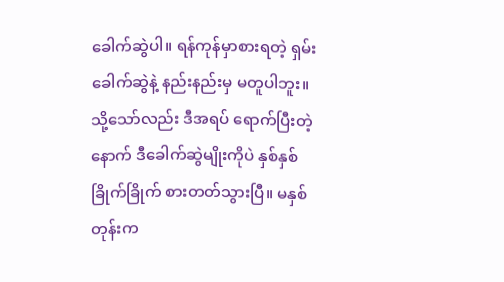ခေါက်ဆွဲပါ။ ရန်ကုန်မှာစားရတဲ့ ရှမ်းခေါက်ဆွဲနဲ့ နည်းနည်းမှ မတူပါဘူး။ သို့သော်လည်း ဒီအရပ် ရောက်ပြီးတဲ့နောက် ဒီခေါက်ဆွဲမျိုးကိုပဲ နှစ်နှစ်ခြိုက်ခြိုက် စားတတ်သွားပြီ။ မနှစ်တုန်းက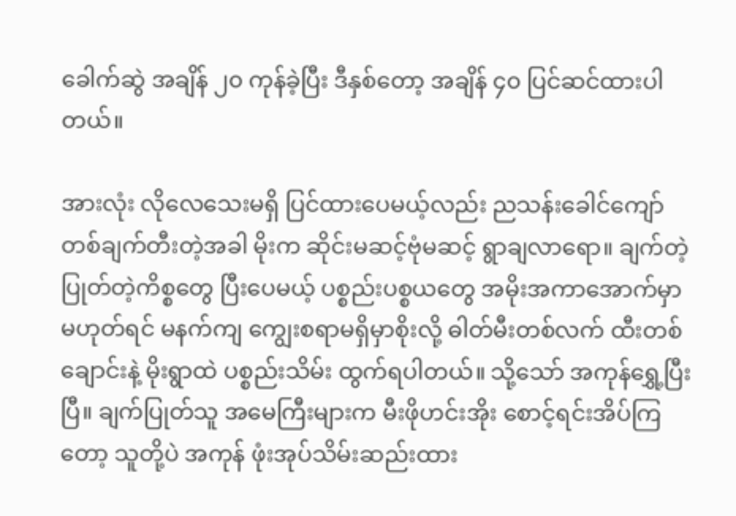ခေါက်ဆွဲ အချိန် ၂၀ ကုန်ခဲ့ပြီး ဒီနှစ်တော့ အချိန် ၄၀ ပြင်ဆင်ထားပါတယ်။

အားလုံး လိုလေသေးမရှိ ပြင်ထားပေမယ့်လည်း ညသန်းခေါင်ကျော် တစ်ချက်တီးတဲ့အခါ မိုးက ဆိုင်းမဆင့်ဗုံမဆင့် ရွာချလာရော။ ချက်တဲ့ပြုတ်တဲ့ကိစ္စတွေ ပြီးပေမယ့် ပစ္စည်းပစ္စယတွေ အမိုးအကာအောက်မှာ မဟုတ်ရင် မနက်ကျ ကျွေးစရာမရှိမှာစိုးလို့ ဓါတ်မီးတစ်လက် ထီးတစ်ချောင်းနဲ့ မိုးရွာထဲ ပစ္စည်းသိမ်း ထွက်ရပါတယ်။ သို့သော် အကုန်ရွှေ့ပြီးပြီ။ ချက်ပြုတ်သူ အမေကြီးများက မီးဖိုဟင်းအိုး စောင့်ရင်းအိပ်ကြတော့ သူတို့ပဲ အကုန် ဖုံးအုပ်သိမ်းဆည်းထား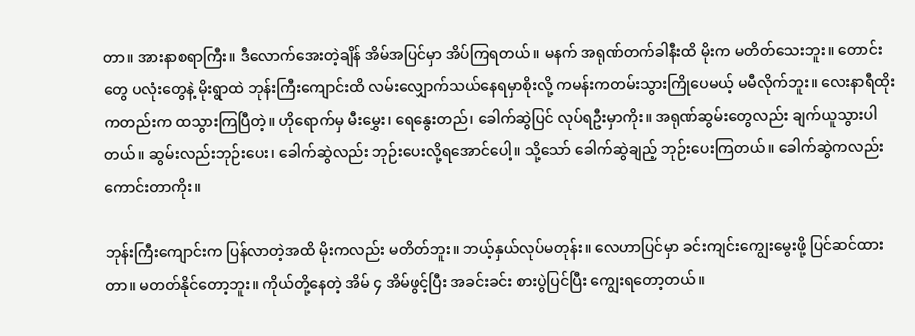တာ။ အားနာစရာကြီး။ ဒီလောက်အေးတဲ့ချိန် အိမ်အပြင်မှာ အိပ်ကြရတယ်။ မနက် အရုဏ်တက်ခါနီးထိ မိုးက မတိတ်သေးဘူး။ တောင်းတွေ ပလုံးတွေနဲ့ မိုးရွာထဲ ဘုန်းကြီးကျောင်းထိ လမ်းလျှောက်သယ်နေရမှာစိုးလို့ ကမန်းကတမ်းသွားကြိုပေမယ့် မမီလိုက်ဘူး။ လေးနာရီထိုးကတည်းက ထသွားကြပြီတဲ့။ ဟိုရောက်မှ မီးမွှေး၊ ရေနွေးတည်၊ ခေါက်ဆွဲပြင် လုပ်ရဦးမှာကိုး။ အရုဏ်ဆွမ်းတွေလည်း ချက်ယူသွားပါတယ်။ ဆွမ်းလည်းဘုဉ်းပေး၊ ခေါက်ဆွဲလည်း ဘုဉ်းပေးလို့ရအောင်ပေါ့။ သို့သော် ခေါက်ဆွဲချည့် ဘုဉ်းပေးကြတယ်။ ခေါက်ဆွဲကလည်း ကောင်းတာကိုး။

ဘုန်းကြီးကျောင်းက ပြန်လာတဲ့အထိ မိုးကလည်း မတိတ်ဘူး။ ဘယ့်နှယ်လုပ်မတုန်း။ လေဟာပြင်မှာ ခင်းကျင်းကျွေးမွေးဖို့ ပြင်ဆင်ထားတာ။ မတတ်နိုင်တော့ဘူး။ ကိုယ်တို့နေတဲ့ အိမ် ၄ အိမ်ဖွင့်ပြီး အခင်းခင်း စားပွဲပြင်ပြီး ကျွေးရတော့တယ်။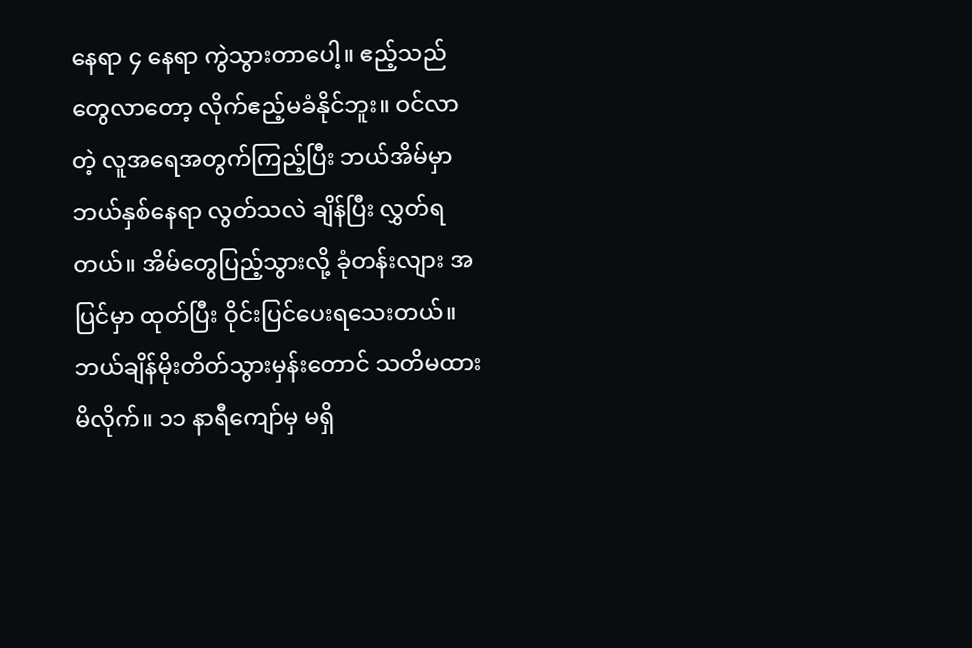နေရာ ၄ နေရာ ကွဲသွားတာပေါ့။ ဧည့်သည်တွေလာတော့ လိုက်ဧည့်မခံနိုင်ဘူး။ ဝင်လာတဲ့ လူအရေအတွက်ကြည့်ပြီး ဘယ်အိမ်မှာ ဘယ်နှစ်နေရာ လွတ်သလဲ ချိန်ပြီး လွှတ်ရတယ်။ အိမ်တွေပြည့်သွားလို့ ခုံတန်းလျား အပြင်မှာ ထုတ်ပြီး ဝိုင်းပြင်ပေးရသေးတယ်။ ဘယ်ချိန်မိုးတိတ်သွားမှန်းတောင် သတိမထားမိလိုက်။ ၁၁ နာရီကျော်မှ မရှိ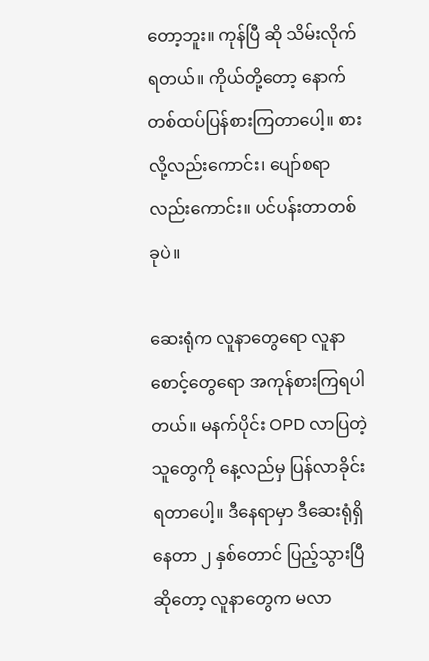တော့ဘူး။ ကုန်ပြီ ဆို သိမ်းလိုက်ရတယ်။ ကိုယ်တို့တော့ နောက်တစ်ထပ်ပြန်စားကြတာပေါ့။ စားလို့လည်းကောင်း၊ ပျော်စရာလည်းကောင်း။ ပင်ပန်းတာတစ်ခုပဲ။

ဆေးရုံက လူနာတွေရော လူနာစောင့်တွေရော အကုန်စားကြရပါတယ်။ မနက်ပိုင်း OPD လာပြတဲ့သူတွေကို နေ့လည်မှ ပြန်လာခိုင်းရတာပေါ့။ ဒီနေရာမှာ ဒီဆေးရုံရှိနေတာ ၂ နှစ်တောင် ပြည့်သွားပြီဆိုတော့ လူနာတွေက မလာ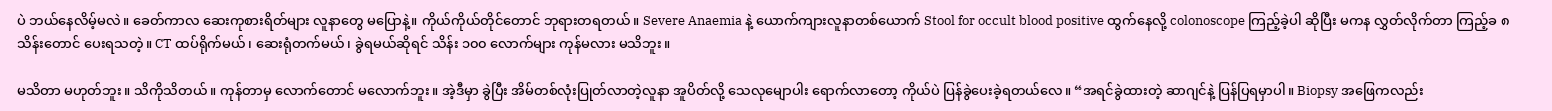ပဲ ဘယ်နေလိမ့်မလဲ။ ခေတ်ကာလ ဆေးကုစားရိတ်များ လူနာတွေ မပြောနဲ့။ ကိုယ်ကိုယ်တိုင်တောင် ဘုရားတရတယ်။ Severe Anaemia နဲ့ ယောက်ကျားလူနာတစ်ယောက် Stool for occult blood positive ထွက်နေလို့ colonoscope ကြည့်ခဲ့ပါ ဆိုပြီး မကန လွှတ်လိုက်တာ ကြည့်ခ ၈ သိန်းတောင် ပေးရသတဲ့။ CT ထပ်ရိုက်မယ်၊ ဆေးရုံတက်မယ်၊ ခွဲရမယ်ဆိုရင် သိန်း ၁၀၀ လောက်များ ကုန်မလား မသိဘူး။

မသိတာ မဟုတ်ဘူး။ သိကိုသိတယ်။ ကုန်တာမှ လောက်တောင် မလောက်ဘူး။ အဲ့ဒီမှာ ခွဲပြီး အိမ်တစ်လုံးပြုတ်လာတဲ့လူနာ အူပိတ်လို့ သေလုမျောပါး ရောက်လာတော့ ကိုယ်ပဲ ပြန်ခွဲပေးခဲ့ရတယ်လေ။ “အရင်ခွဲထားတဲ့ ဆာဂျင်နဲ့ ပြန်ပြရမှာပါ။ Biopsy အဖြေကလည်း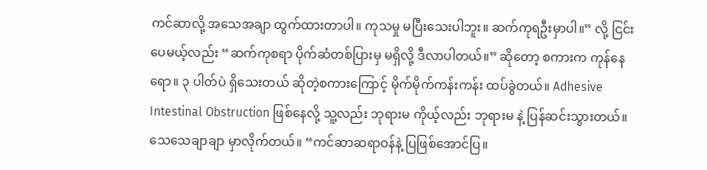ကင်ဆာလို့ အသေအချာ ထွက်ထားတာပါ။ ကုသမှု မပြီးသေးပါဘူး။ ဆက်ကုရဦးမှာပါ။” လို့ ငြင်းပေမယ့်လည်း “ဆက်ကုစရာ ပိုက်ဆံတစ်ပြားမှ မရှိလို့ ဒီလာပါတယ်။” ဆိုတော့ စကားက ကုန်နေရော။ ၃ ပါတ်ပဲ ရှိသေးတယ် ဆိုတဲ့စကားကြောင့် မိုက်မိုက်ကန်းကန်း ထပ်ခွဲတယ်။ Adhesive Intestinal Obstruction ဖြစ်နေလို့ သူ့လည်း ဘုရားမ ကိုယ့်လည်း ဘုရားမ နဲ့ ပြန်ဆင်းသွားတယ်။ သေသေချာချာ မှာလိုက်တယ်။ “ကင်ဆာဆရာဝန်နဲ့ ပြဖြစ်အောင်ပြ။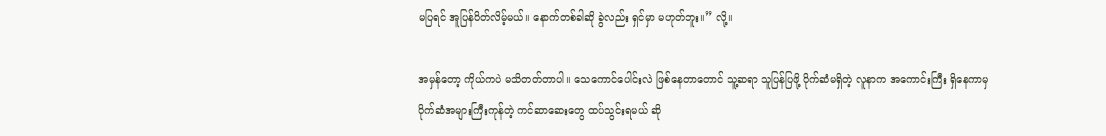မပြရင် အူပြန်ပိတ်လိမ့်မယ်။ နောက်တစ်ခါဆို ခွဲလည်း ရှင်မှာ မဟုတ်ဘူး။” လို့။

အမှန်တော့ ကိုယ်ကပဲ မသိတတ်တာပါ။ သေကောင်ပေါင်းလဲ ဖြစ်နေတာတောင် သူ့ဆရာ သူပြန်ပြဖို့ ပိုက်ဆံမရှိတဲ့ လူနာက အကောင်းကြီး ရှိနေကာမှ ပိုက်ဆံအများကြီးကုန်တဲ့ ကင်ဆာဆေးတွေ ထပ်သွင်းရမယ် ဆို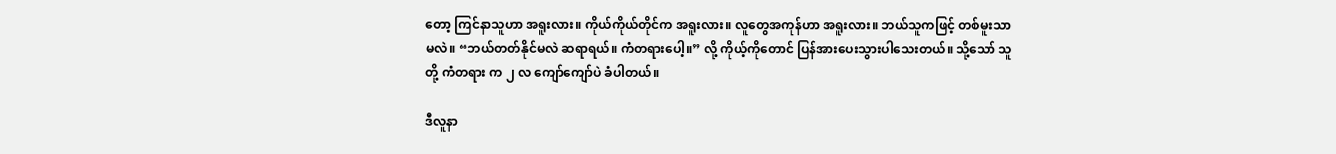တော့ ကြင်နာသူဟာ အရူးလား။ ကိုယ်ကိုယ်တိုင်က အရူးလား။ လူတွေအကုန်ဟာ အရူးလား။ ဘယ်သူကဖြင့် တစ်မူးသာမလဲ။ “ဘယ်တတ်နိုင်မလဲ ဆရာရယ်။ ကံတရားပေါ့။” လို့ ကိုယ့်ကိုတောင် ပြန်အားပေးသွားပါသေးတယ်။ သို့သော် သူတို့ ကံတရား က ၂ လ ကျော်ကျော်ပဲ ခံပါတယ်။

ဒီလူနာ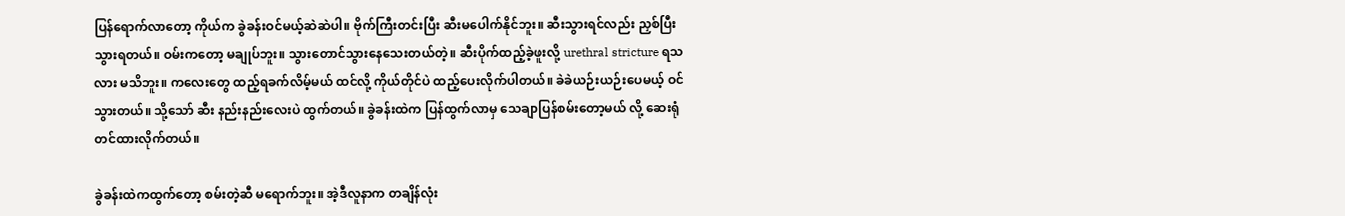ပြန်ရောက်လာတော့ ကိုယ်က ခွဲခန်းဝင်မယ့်ဆဲဆဲပါ။ ဗိုက်ကြီးတင်းပြီး ဆီးမပေါက်နိုင်ဘူး။ ဆီးသွားရင်လည်း ညှစ်ပြီးသွားရတယ်။ ဝမ်းကတော့ မချုပ်ဘူး။ သွားတောင်သွားနေသေးတယ်တဲ့။ ဆီးပိုက်ထည့်ခဲ့ဖူးလို့ urethral stricture ရသလား မသိဘူး။ ကလေးတွေ ထည့်ရခက်လိမ့်မယ် ထင်လို့ ကိုယ်တိုင်ပဲ ထည့်ပေးလိုက်ပါတယ်။ ခဲခဲယဉ်းယဉ်းပေမယ့် ဝင်သွားတယ်။ သို့သော် ဆီး နည်းနည်းလေးပဲ ထွက်တယ်။ ခွဲခန်းထဲက ပြန်ထွက်လာမှ သေချာပြန်စမ်းတော့မယ် လို့ ဆေးရုံတင်ထားလိုက်တယ်။

ခွဲခန်းထဲကထွက်တော့ စမ်းတဲ့ဆီ မရောက်ဘူး။ အဲ့ဒီလူနာက တချိန်လုံး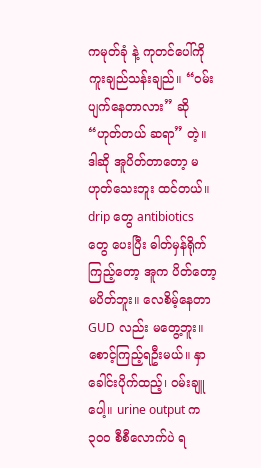ကမုတ်ခုံ နဲ့ ကုတင်ပေါ်ကို ကူးချည်သန်းချည်။ “ဝမ်းပျက်နေတာလား” ဆို “ဟုတ်တယ် ဆရာ” တဲ့။ ဒါဆို အူပိတ်တာတော့ မဟုတ်သေးဘူး ထင်တယ်။ drip တွေ antibiotics တွေ ပေးပြီး ဓါတ်မှန်ရိုက်ကြည့်တော့ အူက ပိတ်တော့ မပိတ်ဘူး။ လေစိမ့်နေတာ GUD လည်း မတွေ့ဘူး။ စောင့်ကြည့်ရဦးမယ်။ နှာခေါင်းပိုက်ထည့်၊ ဝမ်းချူပေါ့။ urine output က ၃၀၀ စီစီလောက်ပဲ ရ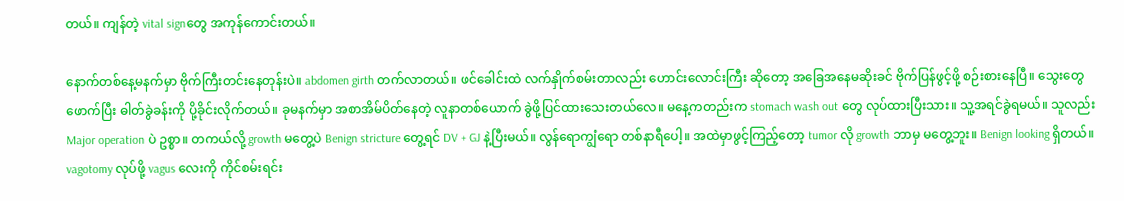တယ်။ ကျန်တဲ့ vital signတွေ အကုန်ကောင်းတယ်။

နောက်တစ်နေ့မနက်မှာ ဗိုက်ကြီးတင်းနေတုန်းပဲ။ abdomen girth တက်လာတယ်။ ဖင်ခေါင်းထဲ လက်နှိုက်စမ်းတာလည်း ဟောင်းလောင်းကြီး ဆိုတော့ အခြေအနေမဆိုးခင် ဗိုက်ပြန်ဖွင့်ဖို့ စဉ်းစားနေပြီ။ သွေးတွေဖောက်ပြီး ဓါတ်ခွဲခန်းကို ပို့ခိုင်းလိုက်တယ်။ ခုမနက်မှာ အစာအိမ်ပိတ်နေတဲ့ လူနာတစ်ယောက် ခွဲဖို့ပြင်ထားသေးတယ်လေ။ မနေ့ကတည်းက stomach wash out တွေ လုပ်ထားပြီးသား။ သူ့အရင်ခွဲရမယ်။ သူလည်း Major operation ပဲ ဥစ္စာ။ တကယ်လို့ growth မတွေ့ပဲ Benign stricture တွေ့ရင် DV + GJ နဲ့ပြီးမယ်။ လွန်ရောကျွံရော တစ်နာရီပေါ့။ အထဲမှာဖွင့်ကြည့်တော့ tumor လို growth ဘာမှ မတွေ့ဘူး။ Benign looking ရှိတယ်။ vagotomy လုပ်ဖို့ vagus လေးကို ကိုင်စမ်းရင်း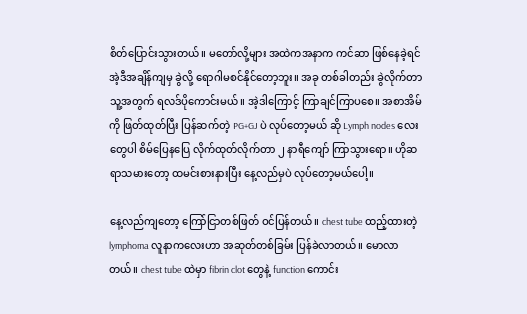စိတ်ပြောင်းသွားတယ်။ မတော်လို့များ အထဲကအနာက ကင်ဆာ ဖြစ်နေခဲ့ရင် အဲ့ဒီအချိန်ကျမှ ခွဲလို့ ရောဂါမစင်နိုင်တော့ဘူး။ အခု တစ်ခါတည်း ခွဲလိုက်တာ သူ့အတွက် ရလဒ်ပိုကောင်းမယ်။ အဲ့ဒါကြောင့် ကြာချင်ကြာပစေ။ အစာအိမ်ကို ဖြတ်ထုတ်ပြီး ပြန်ဆက်တဲ့ PG+GJ ပဲ လုပ်တော့မယ် ဆို Lymph nodes လေးတွေပါ စိမ်ပြေနပြေ လိုက်ထုတ်လိုက်တာ ၂ နာရီကျော် ကြာသွားရော။ ဟိုဆရာသမားတော့ ထမင်းစားနားပြီး နေ့လည်မှပဲ လုပ်တော့မယ်ပေါ့။

နေ့လည်ကျတော့ ကြော်ငြာတစ်ဖြတ် ဝင်ပြန်တယ်။ chest tube ထည့်ထားတဲ့ lymphoma လူနာကလေးဟာ အဆုတ်တစ်ခြမ်း ပြန်ခဲလာတယ်။ မောလာတယ်။ chest tube ထဲမှာ fibrin clot တွေနဲ့ function ကောင်း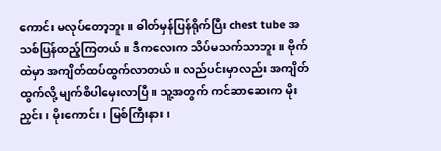ကောင်း မလုပ်တော့ဘူး။ ဓါတ်မှန်ပြန်ရိုက်ပြီး chest tube အသစ်ပြန်ထည့်ကြတယ်။ ဒီကလေးက သိပ်မသက်သာဘူး။ ဗိုက်ထဲမှာ အကျိတ်ထပ်ထွက်လာတယ်။ လည်ပင်းမှာလည်း အကျိတ်ထွက်လို့ မျက်စိပါမှေးလာပြီ။ သူ့အတွက် ကင်ဆာဆေးက မိုးညှင်း၊ မိုးကောင်း၊ မြစ်ကြီးနား၊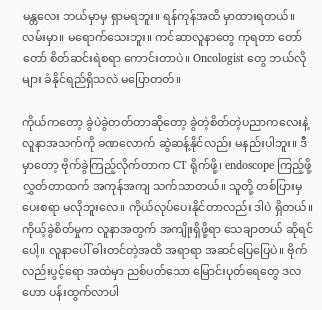မန္တလေး ဘယ်မှာမှ ရှာမရဘူး။ ရန်ကုန်အထိ မှာထားရတယ်။ လမ်းမှာ။ မရောက်သေးဘူး။ ကင်ဆာလူနာတွေ ကုရတာ တော်တော် စိတ်ဆင်းရဲစရာ ကောင်းတာပဲ။ Oncologist တွေ ဘယ်လိုများ ခံနိုင်ရည်ရှိသလဲ မပြောတတ်။

ကိုယ်ကတော့ ခွဲပဲခွဲတတ်တာဆိုတော့ ခွဲတဲ့စိတ်တဲ့ပညာကလေးနဲ့ လူနာအသက်ကို ခဏလောက် ဆွဲဆန့်နိုင်လည်း မနည်းပါဘူး။ ဒီမှာတော့ ဗိုက်ခွဲကြည့်လိုက်တာက CT ရိုက်ဖို့၊ endoscope ကြည့်ဖို့ လွှတ်တာထက် အကုန်အကျ သက်သာတယ်။ သူတို့ တစ်ပြားမှ ပေးစရာ မလိုဘူးလေ။ ကိုယ်လုပ်ပေးနိုင်တာလည်း ဒါပဲ ရှိတယ်။ ကိုယ့်ခွဲစိတ်မှုက လူနာအတွက် အကျိုးရှိဖို့ရာ သေချာတယ် ဆိုရင်ပေါ့။ လူနာပေါ် ဓါးတင်တဲ့အထိ အရာရာ အဆင်ပြေပြေပဲ။ ဗိုက်လည်းပွင့်ရော အထဲမှာ ညစ်ပတ်သော မြောင်းပုတ်ရေတွေ ဒလဟော ပန်းထွက်လာပါ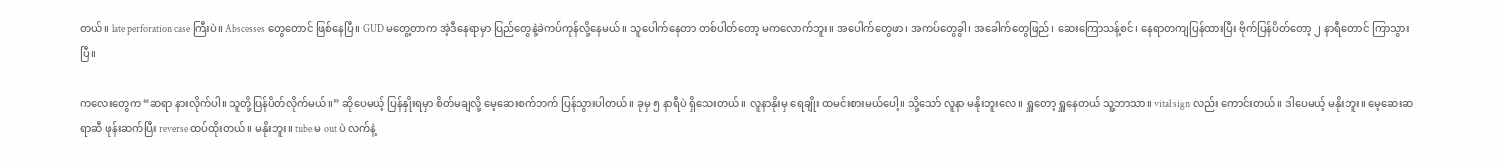တယ်။ late perforation case ကြီးပဲ။ Abscesses တွေတောင် ဖြစ်နေပြီ။ GUD မတွေ့တာက အဲ့ဒီနေရာမှာ ပြည်တွေနဲ့ခဲကပ်ကုန်လို့နေမယ်။ သူပေါက်နေတာ တစ်ပါတ်တော့ မကလောက်ဘူး။ အပေါက်တွေဖာ၊ အကပ်တွေခွါ၊ အခေါက်တွေဖြည်၊ ဆေးကြောသန့်စင်၊ နေရာတကျပြန်ထားပြီး ဗိုက်ပြန်ပိတ်တော့ ၂ နာရီတောင် ကြာသွားပြီ။

ကလေးတွေက “ဆရာ နားလိုက်ပါ။ သူတို့ပြန်ပိတ်လိုက်မယ်။” ဆိုပေမယ့် ပြန်နှိုးရမှာ စိတ်မချလို့ မေ့ဆေးစက်ဘက် ပြန်သွားပါတယ်။ ခုမှ ၅ နာရီပဲ ရှိသေးတယ်။ လူနာနိုးမှ ရေချိုး ထမင်းစားမယ်ပေါ့။ သို့သော် လူနာ မနိုးဘူးလေ။ ရှူတော့ ရှူနေတယ် သူ့ဘာသာ။ vital sign လည်း ကောင်းတယ်။ ဒါပေမယ့် မနိုးဘူး။ မေ့ဆေးဆရာဆီ ဖုန်းဆက်ပြီး reverse ထပ်ထိုးတယ်။ မနိုးဘူး။ tube မ out ပဲ လက်နဲ့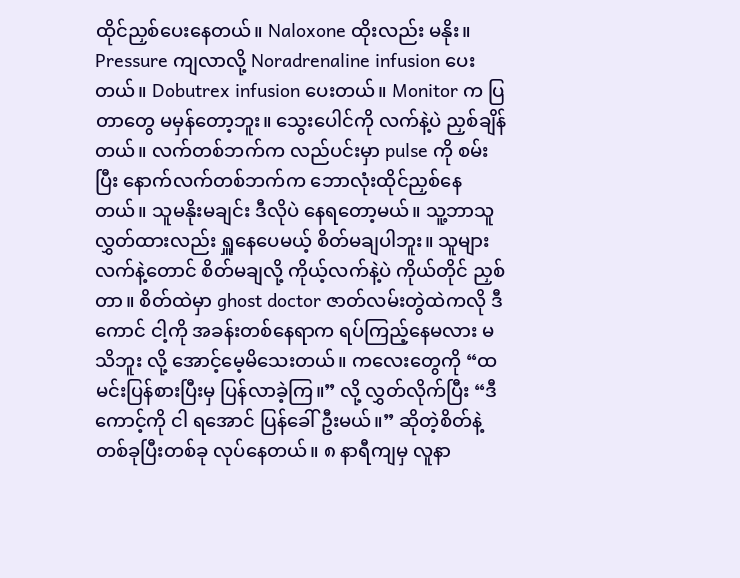ထိုင်ညှစ်ပေးနေတယ်။ Naloxone ထိုးလည်း မနိုး။ Pressure ကျလာလို့ Noradrenaline infusion ပေးတယ်။ Dobutrex infusion ပေးတယ်။ Monitor က ပြတာတွေ မမှန်တော့ဘူး။ သွေးပေါင်ကို လက်နဲ့ပဲ ညှစ်ချိန်တယ်။ လက်တစ်ဘက်က လည်ပင်းမှာ pulse ကို စမ်းပြီး နောက်လက်တစ်ဘက်က ဘောလုံးထိုင်ညှစ်နေတယ်။ သူမနိုးမချင်း ဒီလိုပဲ နေရတော့မယ်။ သူ့ဘာသူ လွှတ်ထားလည်း ရှူနေပေမယ့် စိတ်မချပါဘူး။ သူများလက်နဲ့တောင် စိတ်မချလို့ ကိုယ့်လက်နဲ့ပဲ ကိုယ်တိုင် ညှစ်တာ။ စိတ်ထဲမှာ ghost doctor ဇာတ်လမ်းတွဲထဲကလို ဒီကောင် ငါ့ကို အခန်းတစ်နေရာက ရပ်ကြည့်နေမလား မသိဘူး လို့ အောင့်မေ့မိသေးတယ်။ ကလေးတွေကို “ထမင်းပြန်စားပြီးမှ ပြန်လာခဲ့ကြ။” လို့ လွှတ်လိုက်ပြီး “ဒီကောင့်ကို ငါ ရအောင် ပြန်ခေါ်ဦးမယ်။” ဆိုတဲ့စိတ်နဲ့ တစ်ခုပြီးတစ်ခု လုပ်နေတယ်။ ၈ နာရီကျမှ လူနာ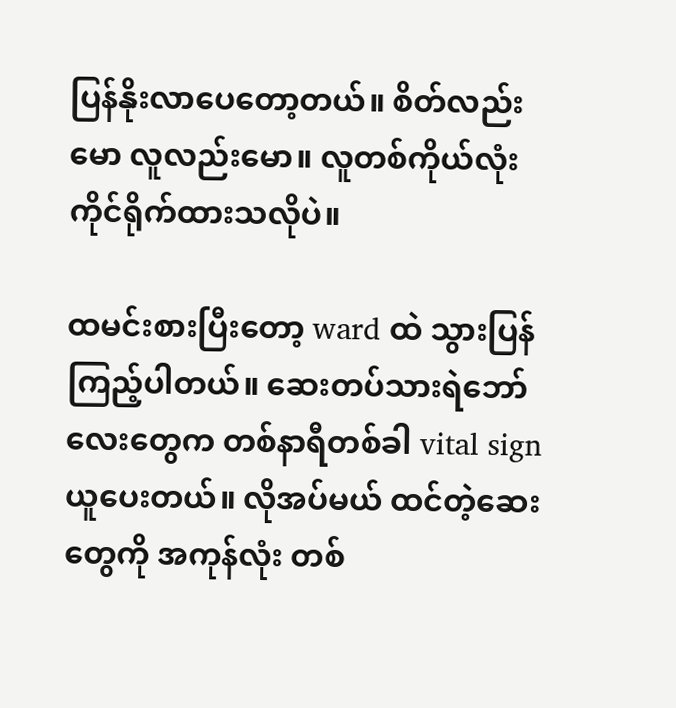ပြန်နိုးလာပေတော့တယ်။ စိတ်လည်းမော လူလည်းမော။ လူတစ်ကိုယ်လုံး ကိုင်ရိုက်ထားသလိုပဲ။

ထမင်းစားပြီးတော့ ward ထဲ သွားပြန်ကြည့်ပါတယ်။ ဆေးတပ်သားရဲဘော်လေးတွေက တစ်နာရီတစ်ခါ vital sign ယူပေးတယ်။ လိုအပ်မယ် ထင်တဲ့ဆေးတွေကို အကုန်လုံး တစ်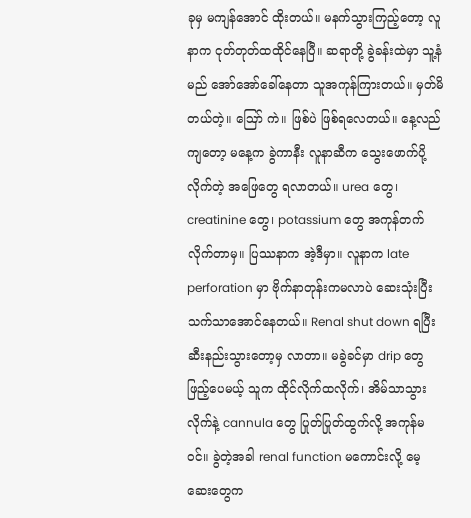ခုမှ မကျန်အောင် ထိုးတယ်။ မနက်သွားကြည့်တော့ လူနာက ငုတ်တုတ်ထထိုင်နေပြီ။ ဆရာတို့ ခွဲခန်းထဲမှာ သူ့နံမည် အော်အော်ခေါ်နေတာ သူအကုန်ကြားတယ်။ မှတ်မိတယ်တဲ့။ ဪ ကဲ။ ဖြစ်ပဲ ဖြစ်ရလေတယ်။ နေ့လည်ကျတော့ မနေ့က ခွဲကာနီး လူနာဆီက သွေးဖောက်ပို့လိုက်တဲ့ အဖြေတွေ ရလာတယ်။ urea တွေ၊ creatinine တွေ၊ potassium တွေ အကုန်တက်လိုက်တာမှ။ ပြဿနာက အဲ့ဒီမှာ။ လူနာက late perforation မှာ ဗိုက်နာတုန်းကမလာပဲ ဆေးသုံးပြီး သက်သာအောင်နေတယ်။ Renal shut down ရပြီး ဆီးနည်းသွားတော့မှ လာတာ။ မခွဲခင်မှာ drip တွေ ဖြည့်ပေမယ့် သူက ထိုင်လိုက်ထလိုက်၊ အိမ်သာသွားလိုက်နဲ့ cannula တွေ ပြုတ်ပြုတ်ထွက်လို့ အကုန်မဝင်။ ခွဲတဲ့အခါ renal function မကောင်းလို့ မေ့ဆေးတွေက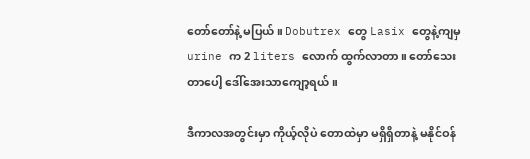တော်တော်နဲ့ မပြယ်။ Dobutrex တွေ Lasix တွေနဲ့ကျမှ urine က 2 liters လောက် ထွက်လာတာ။ တော်သေးတာပေါ့ ဒေါ်အေးသာကျော့ရယ်။

ဒီကာလအတွင်းမှာ ကိုယ့်လိုပဲ တောထဲမှာ မရှိရှိတာနဲ့ မနိုင်ဝန်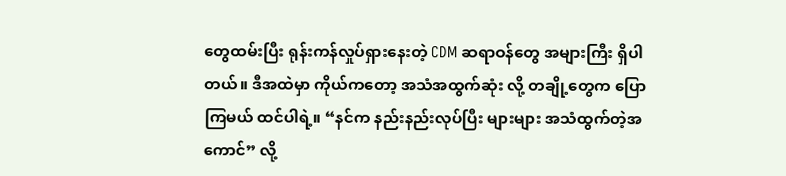တွေထမ်းပြီး ရုန်းကန်လှုပ်ရှားနေးတဲ့ CDM ဆရာဝန်တွေ အများကြီး ရှိပါတယ်။ ဒီအထဲမှာ ကိုယ်ကတော့ အသံအထွက်ဆုံး လို့ တချို့တွေက ပြောကြမယ် ထင်ပါရဲ့။ “နင်က နည်းနည်းလုပ်ပြီး များများ အသံထွက်တဲ့အကောင်” လို့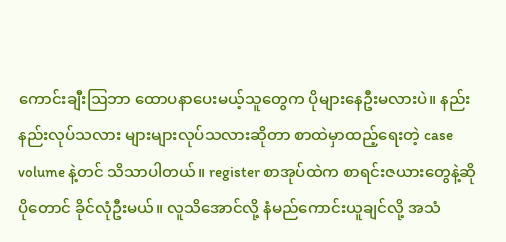ကောင်းချီးဩဘာ ထောပနာပေးမယ့်သူတွေက ပိုများနေဦးမလားပဲ။ နည်းနည်းလုပ်သလား များများလုပ်သလားဆိုတာ စာထဲမှာထည့်ရေးတဲ့ case volume နဲ့တင် သိသာပါတယ်။ register စာအုပ်ထဲက စာရင်းဇယားတွေနဲ့ဆို ပိုတောင် ခိုင်လုံဦးမယ်။ လူသိအောင်လို့ နံမည်ကောင်းယူချင်လို့ အသံ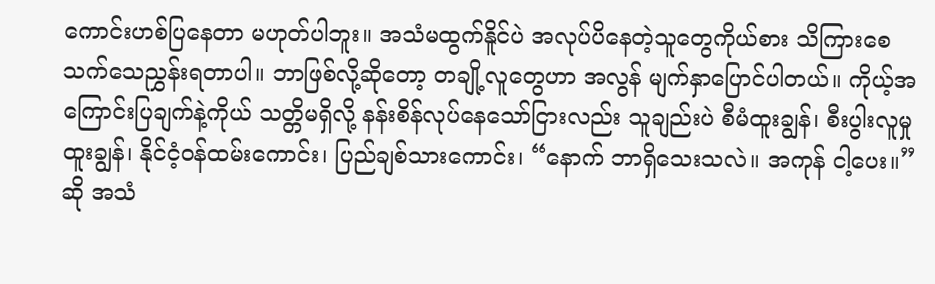ကောင်းဟစ်ပြနေတာ မဟုတ်ပါဘူး။ အသံမထွက်နိူင်ပဲ အလုပ်ပိနေတဲ့သူတွေကိုယ်စား သိကြားစေ သက်သေညွှန်းရတာပါ။ ဘာဖြစ်လို့ဆိုတော့ တချို့လူတွေဟာ အလွန် မျက်နှာပြောင်ပါတယ်။ ကိုယ့်အကြောင်းပြချက်နဲ့ကိုယ် သတ္တိမရှိလို့ နန်းစိန်လုပ်နေသော်ငြားလည်း သူချည်းပဲ စီမံထူးချွန်၊ စီးပွါးလူမှုထူးချွန်၊ နိုင်ငံ့ဝန်ထမ်းကောင်း၊ ပြည်ချစ်သားကောင်း၊ “နောက် ဘာရှိသေးသလဲ။ အကုန် ငါ့ပေး။” ဆို အသံ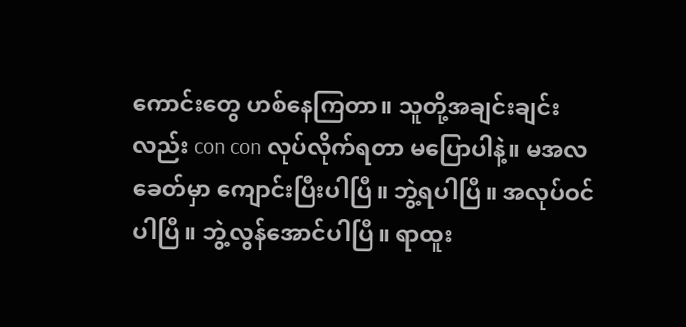ကောင်းတွေ ဟစ်နေကြတာ။ သူတို့အချင်းချင်းလည်း con con လုပ်လိုက်ရတာ မပြောပါနဲ့။ မအလခေတ်မှာ ကျောင်းပြီးပါပြီ။ ဘွဲ့ရပါပြီ။ အလုပ်ဝင်ပါပြီ။ ဘွဲ့လွန်အောင်ပါပြီ။ ရာထူး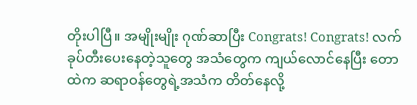တိုးပါပြီ။ အမျိုးမျိုး ဂုဏ်ဆာပြီး Congrats! Congrats! လက်ခုပ်တီးပေးနေတဲ့သူတွေ အသံတွေက ကျယ်လောင်နေပြီး တောထဲက ဆရာဝန်တွေရဲ့အသံက တိတ်နေလို့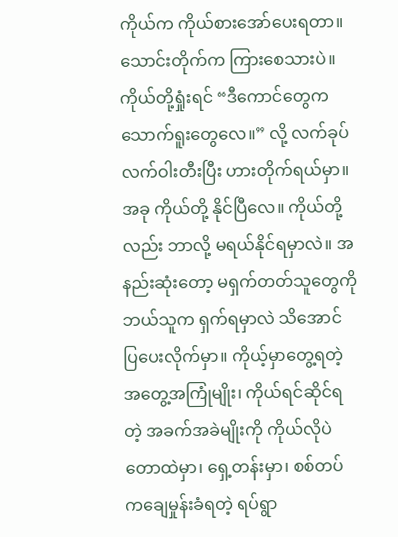ကိုယ်က ကိုယ်စားအော်ပေးရတာ။ သောင်းတိုက်က ကြားစေသားပဲ။ ကိုယ်တို့ရှုံးရင် “ဒီကောင်တွေက သောက်ရူးတွေလေ။” လို့ လက်ခုပ်လက်ဝါးတီးပြီး ဟားတိုက်ရယ်မှာ။ အခု ကိုယ်တို့ နိုင်ပြီလေ။ ကိုယ်တို့လည်း ဘာလို့ မရယ်နိုင်ရမှာလဲ။ အနည်းဆုံးတော့ မရှက်တတ်သူတွေကို ဘယ်သူက ရှက်ရမှာလဲ သိအောင် ပြပေးလိုက်မှာ။ ကိုယ့်မှာတွေ့ရတဲ့ အတွေ့အကြုံမျိုး၊ ကိုယ်ရင်ဆိုင်ရတဲ့ အခက်အခဲမျိုးကို ကိုယ်လိုပဲ တောထဲမှာ၊ ရှေ့တန်းမှာ၊ စစ်တပ်ကချေမှုန်းခံရတဲ့ ရပ်ရွာ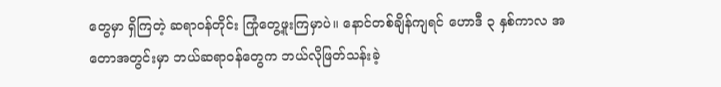တွေမှာ ရှိကြတဲ့ ဆရာဝန်တိုင်း ကြုံတွေ့ဖူးကြမှာပဲ။ နောင်တစ်ချိန်ကျရင် ဟောဒီ ၃ နှစ်ကာလ အတောအတွင်းမှာ ဘယ်ဆရာဝန်တွေက ဘယ်လိုဖြတ်သန်းခဲ့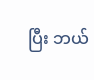ပြီး ဘယ်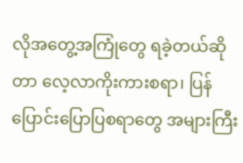လိုအတွေ့အကြုံတွေ ရခဲ့တယ်ဆိုတာ လေ့လာကိုးကားစရာ၊ ပြန်ပြောင်းပြောပြစရာတွေ အများကြီး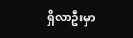ရှိလာဦးမှာ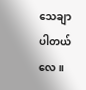သေချာပါတယ်လေ။